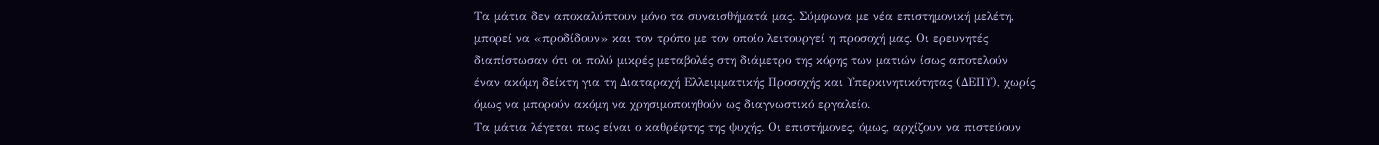Τα μάτια δεν αποκαλύπτουν μόνο τα συναισθήματά μας. Σύμφωνα με νέα επιστημονική μελέτη, μπορεί να «προδίδουν» και τον τρόπο με τον οποίο λειτουργεί η προσοχή μας. Οι ερευνητές διαπίστωσαν ότι οι πολύ μικρές μεταβολές στη διάμετρο της κόρης των ματιών ίσως αποτελούν έναν ακόμη δείκτη για τη Διαταραχή Ελλειμματικής Προσοχής και Υπερκινητικότητας (ΔΕΠΥ), χωρίς όμως να μπορούν ακόμη να χρησιμοποιηθούν ως διαγνωστικό εργαλείο.
Τα μάτια λέγεται πως είναι ο καθρέφτης της ψυχής. Οι επιστήμονες, όμως, αρχίζουν να πιστεύουν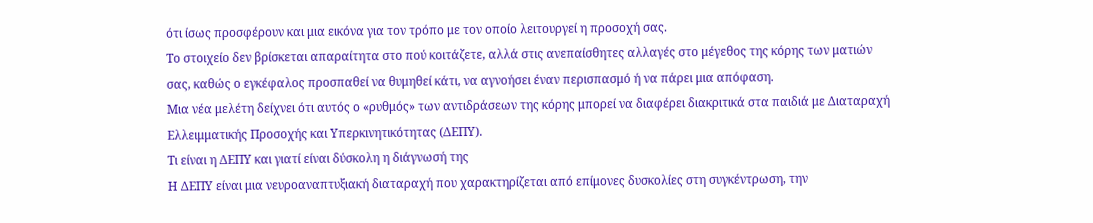ότι ίσως προσφέρουν και μια εικόνα για τον τρόπο με τον οποίο λειτουργεί η προσοχή σας.
Το στοιχείο δεν βρίσκεται απαραίτητα στο πού κοιτάζετε, αλλά στις ανεπαίσθητες αλλαγές στο μέγεθος της κόρης των ματιών σας, καθώς ο εγκέφαλος προσπαθεί να θυμηθεί κάτι, να αγνοήσει έναν περισπασμό ή να πάρει μια απόφαση.
Μια νέα μελέτη δείχνει ότι αυτός ο «ρυθμός» των αντιδράσεων της κόρης μπορεί να διαφέρει διακριτικά στα παιδιά με Διαταραχή Ελλειμματικής Προσοχής και Υπερκινητικότητας (ΔΕΠΥ).
Τι είναι η ΔΕΠΥ και γιατί είναι δύσκολη η διάγνωσή της
Η ΔΕΠΥ είναι μια νευροαναπτυξιακή διαταραχή που χαρακτηρίζεται από επίμονες δυσκολίες στη συγκέντρωση, την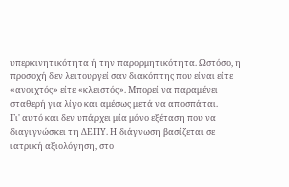υπερκινητικότητα ή την παρορμητικότητα. Ωστόσο, η προσοχή δεν λειτουργεί σαν διακόπτης που είναι είτε «ανοιχτός» είτε «κλειστός». Μπορεί να παραμένει σταθερή για λίγο και αμέσως μετά να αποσπάται.
Γι' αυτό και δεν υπάρχει μία μόνο εξέταση που να διαγιγνώσκει τη ΔΕΠΥ. Η διάγνωση βασίζεται σε ιατρική αξιολόγηση, στο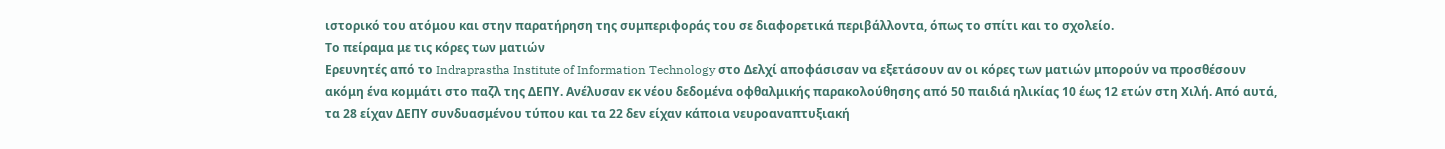ιστορικό του ατόμου και στην παρατήρηση της συμπεριφοράς του σε διαφορετικά περιβάλλοντα, όπως το σπίτι και το σχολείο.
Το πείραμα με τις κόρες των ματιών
Ερευνητές από το Indraprastha Institute of Information Technology στο Δελχί αποφάσισαν να εξετάσουν αν οι κόρες των ματιών μπορούν να προσθέσουν ακόμη ένα κομμάτι στο παζλ της ΔΕΠΥ. Ανέλυσαν εκ νέου δεδομένα οφθαλμικής παρακολούθησης από 50 παιδιά ηλικίας 10 έως 12 ετών στη Χιλή. Από αυτά, τα 28 είχαν ΔΕΠΥ συνδυασμένου τύπου και τα 22 δεν είχαν κάποια νευροαναπτυξιακή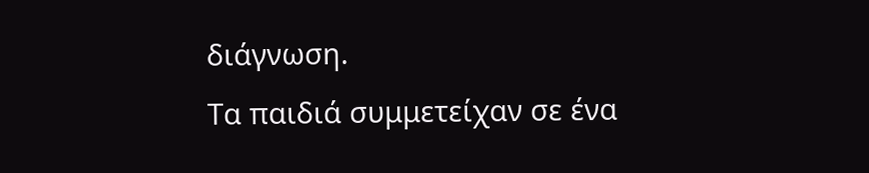διάγνωση.
Τα παιδιά συμμετείχαν σε ένα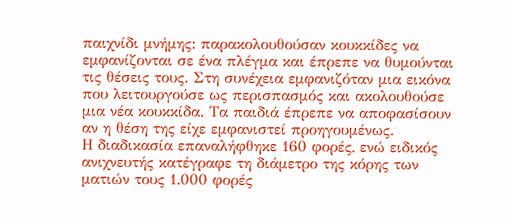παιχνίδι μνήμης: παρακολουθούσαν κουκκίδες να εμφανίζονται σε ένα πλέγμα και έπρεπε να θυμούνται τις θέσεις τους. Στη συνέχεια εμφανιζόταν μια εικόνα που λειτουργούσε ως περισπασμός και ακολουθούσε μια νέα κουκκίδα. Τα παιδιά έπρεπε να αποφασίσουν αν η θέση της είχε εμφανιστεί προηγουμένως.
Η διαδικασία επαναλήφθηκε 160 φορές, ενώ ειδικός ανιχνευτής κατέγραφε τη διάμετρο της κόρης των ματιών τους 1.000 φορές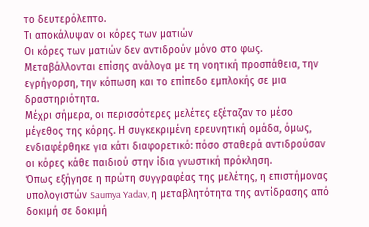το δευτερόλεπτο.
Τι αποκάλυψαν οι κόρες των ματιών
Οι κόρες των ματιών δεν αντιδρούν μόνο στο φως. Μεταβάλλονται επίσης ανάλογα με τη νοητική προσπάθεια, την εγρήγορση, την κόπωση και το επίπεδο εμπλοκής σε μια δραστηριότητα.
Μέχρι σήμερα, οι περισσότερες μελέτες εξέταζαν το μέσο μέγεθος της κόρης. Η συγκεκριμένη ερευνητική ομάδα, όμως, ενδιαφέρθηκε για κάτι διαφορετικό: πόσο σταθερά αντιδρούσαν οι κόρες κάθε παιδιού στην ίδια γνωστική πρόκληση.
Όπως εξήγησε η πρώτη συγγραφέας της μελέτης, η επιστήμονας υπολογιστών Saumya Yadav, η μεταβλητότητα της αντίδρασης από δοκιμή σε δοκιμή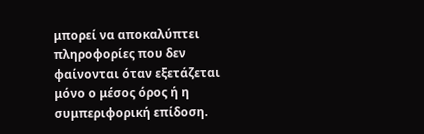μπορεί να αποκαλύπτει πληροφορίες που δεν φαίνονται όταν εξετάζεται μόνο ο μέσος όρος ή η συμπεριφορική επίδοση.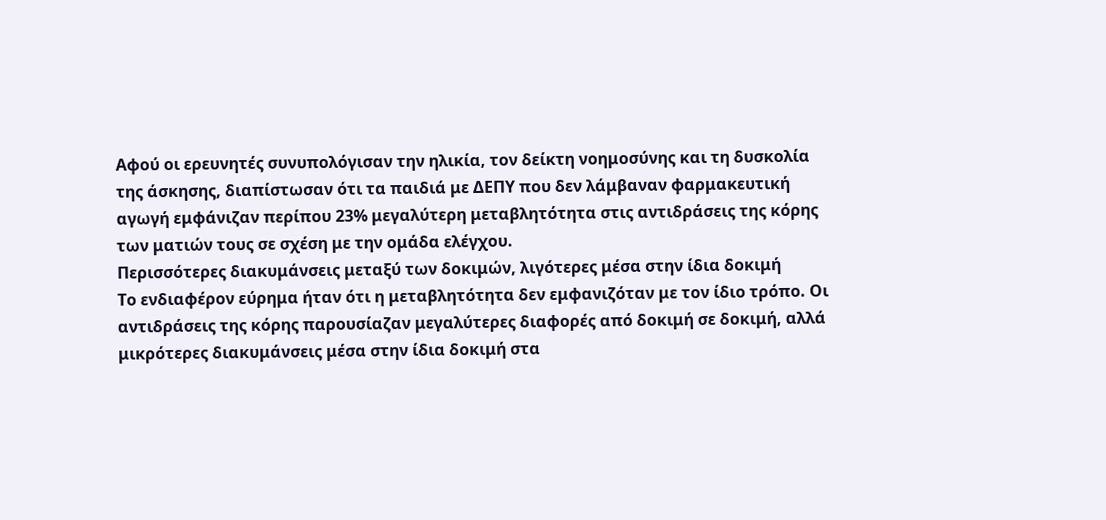Αφού οι ερευνητές συνυπολόγισαν την ηλικία, τον δείκτη νοημοσύνης και τη δυσκολία της άσκησης, διαπίστωσαν ότι τα παιδιά με ΔΕΠΥ που δεν λάμβαναν φαρμακευτική αγωγή εμφάνιζαν περίπου 23% μεγαλύτερη μεταβλητότητα στις αντιδράσεις της κόρης των ματιών τους σε σχέση με την ομάδα ελέγχου.
Περισσότερες διακυμάνσεις μεταξύ των δοκιμών, λιγότερες μέσα στην ίδια δοκιμή
Το ενδιαφέρον εύρημα ήταν ότι η μεταβλητότητα δεν εμφανιζόταν με τον ίδιο τρόπο. Οι αντιδράσεις της κόρης παρουσίαζαν μεγαλύτερες διαφορές από δοκιμή σε δοκιμή, αλλά μικρότερες διακυμάνσεις μέσα στην ίδια δοκιμή στα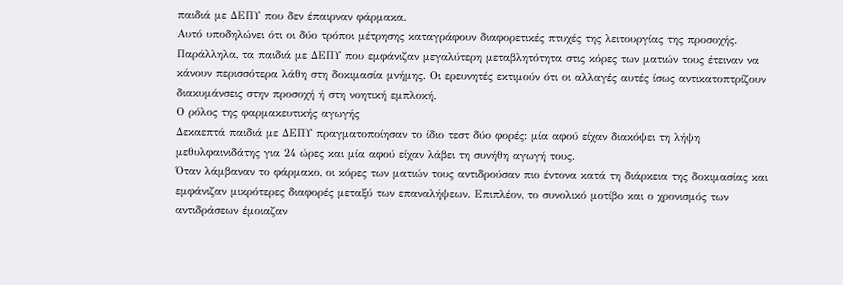παιδιά με ΔΕΠΥ που δεν έπαιρναν φάρμακα.
Αυτό υποδηλώνει ότι οι δύο τρόποι μέτρησης καταγράφουν διαφορετικές πτυχές της λειτουργίας της προσοχής.
Παράλληλα, τα παιδιά με ΔΕΠΥ που εμφάνιζαν μεγαλύτερη μεταβλητότητα στις κόρες των ματιών τους έτειναν να κάνουν περισσότερα λάθη στη δοκιμασία μνήμης. Οι ερευνητές εκτιμούν ότι οι αλλαγές αυτές ίσως αντικατοπτρίζουν διακυμάνσεις στην προσοχή ή στη νοητική εμπλοκή.
Ο ρόλος της φαρμακευτικής αγωγής
Δεκαεπτά παιδιά με ΔΕΠΥ πραγματοποίησαν το ίδιο τεστ δύο φορές: μία αφού είχαν διακόψει τη λήψη μεθυλφαινιδάτης για 24 ώρες και μία αφού είχαν λάβει τη συνήθη αγωγή τους.
Όταν λάμβαναν το φάρμακο, οι κόρες των ματιών τους αντιδρούσαν πιο έντονα κατά τη διάρκεια της δοκιμασίας και εμφάνιζαν μικρότερες διαφορές μεταξύ των επαναλήψεων. Επιπλέον, το συνολικό μοτίβο και ο χρονισμός των αντιδράσεων έμοιαζαν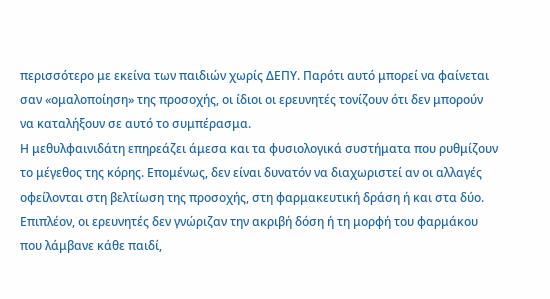περισσότερο με εκείνα των παιδιών χωρίς ΔΕΠΥ. Παρότι αυτό μπορεί να φαίνεται σαν «ομαλοποίηση» της προσοχής, οι ίδιοι οι ερευνητές τονίζουν ότι δεν μπορούν να καταλήξουν σε αυτό το συμπέρασμα.
Η μεθυλφαινιδάτη επηρεάζει άμεσα και τα φυσιολογικά συστήματα που ρυθμίζουν το μέγεθος της κόρης. Επομένως, δεν είναι δυνατόν να διαχωριστεί αν οι αλλαγές οφείλονται στη βελτίωση της προσοχής, στη φαρμακευτική δράση ή και στα δύο.
Επιπλέον, οι ερευνητές δεν γνώριζαν την ακριβή δόση ή τη μορφή του φαρμάκου που λάμβανε κάθε παιδί,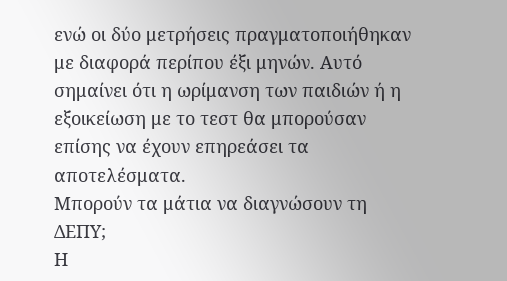ενώ οι δύο μετρήσεις πραγματοποιήθηκαν με διαφορά περίπου έξι μηνών. Αυτό σημαίνει ότι η ωρίμανση των παιδιών ή η εξοικείωση με το τεστ θα μπορούσαν επίσης να έχουν επηρεάσει τα αποτελέσματα.
Μπορούν τα μάτια να διαγνώσουν τη ΔΕΠΥ;
Η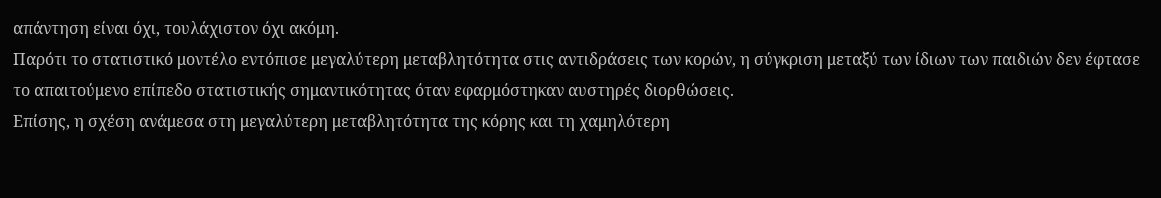απάντηση είναι όχι, τουλάχιστον όχι ακόμη.
Παρότι το στατιστικό μοντέλο εντόπισε μεγαλύτερη μεταβλητότητα στις αντιδράσεις των κορών, η σύγκριση μεταξύ των ίδιων των παιδιών δεν έφτασε το απαιτούμενο επίπεδο στατιστικής σημαντικότητας όταν εφαρμόστηκαν αυστηρές διορθώσεις.
Επίσης, η σχέση ανάμεσα στη μεγαλύτερη μεταβλητότητα της κόρης και τη χαμηλότερη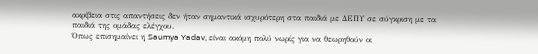ακρίβεια στις απαντήσεις δεν ήταν σημαντικά ισχυρότερη στα παιδιά με ΔΕΠΥ σε σύγκριση με τα παιδιά της ομάδας ελέγχου.
Όπως επισημαίνει η Saumya Yadav, είναι ακόμη πολύ νωρίς για να θεωρηθούν οι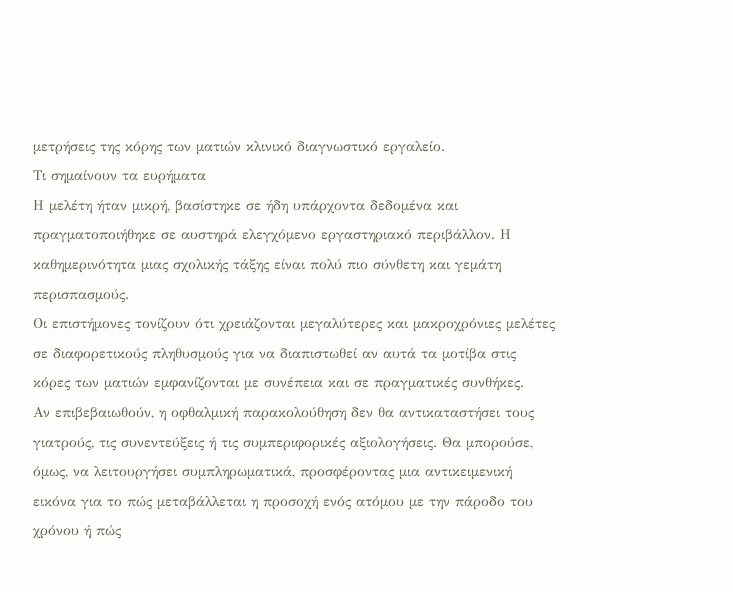μετρήσεις της κόρης των ματιών κλινικό διαγνωστικό εργαλείο.
Τι σημαίνουν τα ευρήματα
Η μελέτη ήταν μικρή, βασίστηκε σε ήδη υπάρχοντα δεδομένα και πραγματοποιήθηκε σε αυστηρά ελεγχόμενο εργαστηριακό περιβάλλον. Η καθημερινότητα μιας σχολικής τάξης είναι πολύ πιο σύνθετη και γεμάτη περισπασμούς.
Οι επιστήμονες τονίζουν ότι χρειάζονται μεγαλύτερες και μακροχρόνιες μελέτες σε διαφορετικούς πληθυσμούς για να διαπιστωθεί αν αυτά τα μοτίβα στις κόρες των ματιών εμφανίζονται με συνέπεια και σε πραγματικές συνθήκες.
Αν επιβεβαιωθούν, η οφθαλμική παρακολούθηση δεν θα αντικαταστήσει τους γιατρούς, τις συνεντεύξεις ή τις συμπεριφορικές αξιολογήσεις. Θα μπορούσε, όμως, να λειτουργήσει συμπληρωματικά, προσφέροντας μια αντικειμενική εικόνα για το πώς μεταβάλλεται η προσοχή ενός ατόμου με την πάροδο του χρόνου ή πώς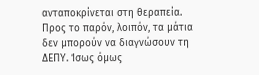ανταποκρίνεται στη θεραπεία.
Προς το παρόν, λοιπόν, τα μάτια δεν μπορούν να διαγνώσουν τη ΔΕΠΥ. Ίσως όμως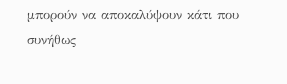μπορούν να αποκαλύψουν κάτι που συνήθως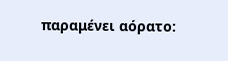παραμένει αόρατο: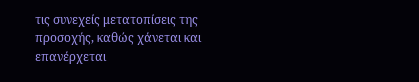τις συνεχείς μετατοπίσεις της προσοχής, καθώς χάνεται και επανέρχεται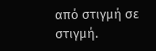από στιγμή σε στιγμή.